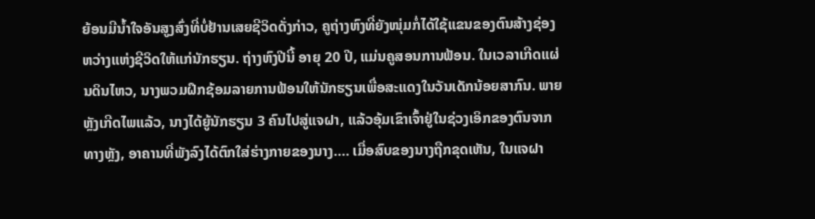ຍ້ອນມີນ້ຳໃຈອັນສູງສົ່ງທີ່ບໍ່ຢ້ານເສຍຊີວິດດັ່ງກ່າວ, ຄູຖ່າງຫົງທີ່ຍັງໜຸ່ມກໍ່ໄດ້ໃຊ້ແຂນຂອງຕົນສ້າງຊ່ອງຫວ່າງແຫ່ງຊີວິດໃຫ້ແກ່ນັກຮຽນ. ຖ່າງຫົງປີນີ້ ອາຍຸ 20 ປີ, ແມ່ນຄູສອນການຟ້ອນ. ໃນເວລາເກີດແຜ່ນດິນໄຫວ, ນາງພວມຝຶກຊ້ອມລາຍການຟ້ອນໃຫ້ນັກຮຽນເພື່ອສະແດງໃນວັນເດັກນ້ອຍສາກົນ. ພາຍຫຼັງເກີດໄພແລ້ວ, ນາງໄດ້ຍູ້ນັກຮຽນ 3 ຄົນໄປສູ່ແຈຝາ, ແລ້ວອຸ້ມເຂົາເຈົ້າຢູ່ໃນຊ່ວງເອິກຂອງຕົນຈາກທາງຫຼັງ, ອາຄານທີ່ພັງລົງໄດ້ຕົກໃສ່ຮ່າງກາຍຂອງນາງ…. ເມື່ອສົບຂອງນາງຖືກຂຸດເຫັນ, ໃນແຈຝາ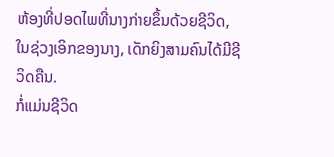ຫ້ອງທີ່ປອດໄພທີ່ນາງກ່າຍຂຶ້ນດ້ວຍຊີວິດ, ໃນຊ່ວງເອິກຂອງນາງ, ເດັກຍິງສາມຄົນໄດ້ມີຊີວິດຄືນ.
ກໍ່ແມ່ນຊີວິດ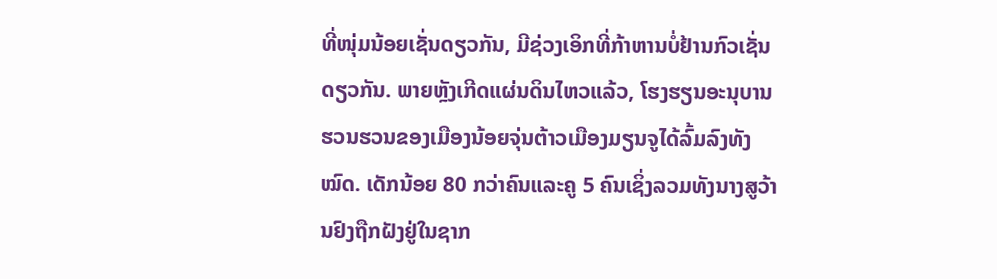ທີ່ໜຸ່ມນ້ອຍເຊັ່ນດຽວກັນ, ມີຊ່ວງເອິກທີ່ກ້າຫານບໍ່ຢ້ານກົວເຊັ່ນດຽວກັນ. ພາຍຫຼັງເກີດແຜ່ນດິນໄຫວແລ້ວ, ໂຮງຮຽນອະນຸບານຮວນຮວນຂອງເມືອງນ້ອຍຈຸ່ນຕ້າວເມືອງມຽນຈູໄດ້ລົ້ມລົງທັງໝົດ. ເດັກນ້ອຍ 80 ກວ່າຄົນແລະຄູ 5 ຄົນເຊິ່ງລວມທັງນາງສູວ້ານຢົງຖືກຝັງຢູ່ໃນຊາກ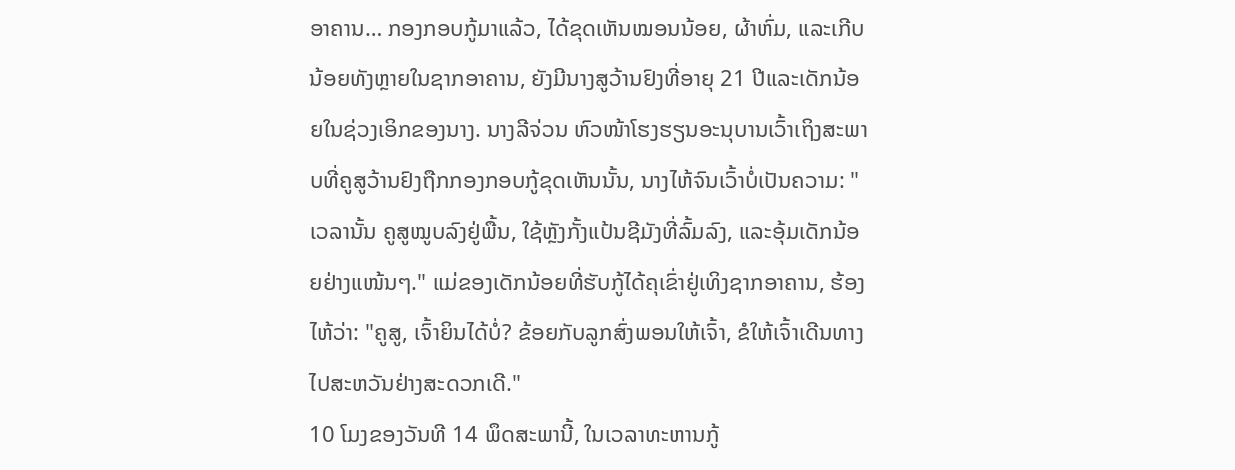ອາຄານ… ກອງກອບກູ້ມາແລ້ວ, ໄດ້ຂຸດເຫັນໝອນນ້ອຍ, ຜ້າຫົ່ມ, ແລະເກີບນ້ອຍທັງຫຼາຍໃນຊາກອາຄານ, ຍັງມີນາງສູວ້ານຢົງທີ່ອາຍຸ 21 ປີແລະເດັກນ້ອຍໃນຊ່ວງເອິກຂອງນາງ. ນາງລີຈ່ວນ ຫົວໜ້າໂຮງຮຽນອະນຸບານເວົ້າເຖິງສະພາບທີ່ຄູສູວ້ານຢົງຖືກກອງກອບກູ້ຂຸດເຫັນນັ້ນ, ນາງໄຫ້ຈົນເວົ້າບໍ່ເປັນຄວາມ: "ເວລານັ້ນ ຄູສູໝູບລົງຢູ່ພື້ນ, ໃຊ້ຫຼັງກັ້ງແປ້ນຊີມັງທີ່ລົ້ມລົງ, ແລະອຸ້ມເດັກນ້ອຍຢ່າງແໜ້ນໆ." ແມ່ຂອງເດັກນ້ອຍທີ່ຮັບກູ້ໄດ້ຄຸເຂົ່າຢູ່ເທິງຊາກອາຄານ, ຮ້ອງໄຫ້ວ່າ: "ຄູສູ, ເຈົ້າຍິນໄດ້ບໍ່? ຂ້ອຍກັບລູກສົ່ງພອນໃຫ້ເຈົ້າ, ຂໍໃຫ້ເຈົ້າເດີນທາງໄປສະຫວັນຢ່າງສະດວກເດີ."
10 ໂມງຂອງວັນທີ 14 ພຶດສະພານີ້, ໃນເວລາທະຫານກູ້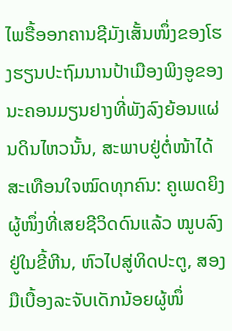ໄພຣື້ອອກຄານຊີມັງເສັ້ນໜຶ່ງຂອງໂຮງຮຽນປະຖົມນານປ້າເມືອງພິງອູຂອງນະຄອນມຽນຢາງທີ່ພັງລົງຍ້ອນແຜ່ນດິນໄຫວນັ້ນ, ສະພາບຢູ່ຕໍ່ໜ້າໄດ້ສະເທືອນໃຈໝົດທຸກຄົນ: ຄູເພດຍິງຜູ້ໜຶ່ງທີ່ເສຍຊີວິດດົນແລ້ວ ໝູບລົງຢູ່ໃນຂີ້ຫີນ, ຫົວໄປສູ່ທິດປະຕູ, ສອງມືເບື້ອງລະຈັບເດັກນ້ອຍຜູ້ໜຶ່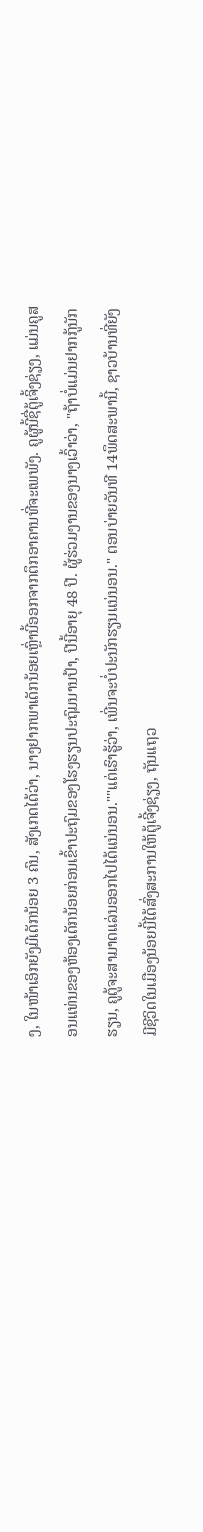ງ, ໃນໜ້າເອິກຍັງມີເດັກນ້ອຍ 3 ຄົນ, ສັງເກດໄດ້ວ່າ, ນາງຢາກພາເດັກນ້ອຍເຫຼົ່ານີ້ອອກຈາກຕຶກອາຄານທີ່ຈະເພພັງ. ຄູຜູ້ນີ້ຊື່ຕູ້ເຈິ້ງຊ່ຽງ, ແມ່ນຄູສອນແທ່ນຂອງຫ້ອງເດັກນ້ອຍກ່ອນເຂົ້າປະຖົມຂອງໂຮງຮຽນປະຖົມນານປ້າ, ປີນີ້ອາຍຸ 48 ປີ. ຜູ້ຮ່ວມງານຂອງນາງເວົ້າວ່າ, "ຖ້າບໍ່ແມ່ນຢາກກູ້ນັກຮຽນ, ຄູຕູ້ຈະສາມາດແລ່ນອອກໄປໄດ້ແນ່ນອນ.""ແຕ່ເຮົາຮູ້ວ່າ, ເພີ່ນຈະບໍ່ປະນັກຮຽນແນ່ນອນ." ຕອນບ່າຍວັນທີ 14ພຶດສະພານີ້, ຊາວບ້ານທີ່ຍັງມີຊີວິດໃນເມືອງນ້ອຍນີ້ໄດ້ສົ່ງສະການໃຫ້ຕູ້ເຈີ້ງຊ່ຽງ, ຖັນແຖວ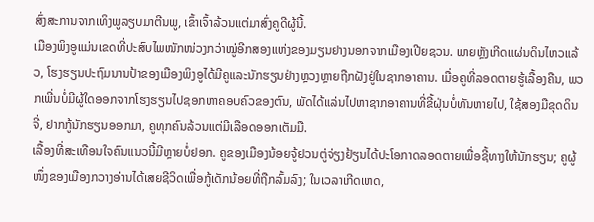ສົ່ງສະການຈາກເທິງພູລຽບມາຕີນພູ, ເຂົ້າເຈົ້າລ້ວນແຕ່ມາສົ່ງຄູດີຜູ້ນີ້.
ເມືອງພິງອູແມ່ນເຂດທີ່ປະສົບໄພໜັກໜ່ວງກວ່າໝູ່ອີກສອງແຫ່ງຂອງມຽນຢາງນອກຈາກເມືອງເປີຍຊວນ. ພາຍຫຼັງເກີດແຜ່ນດິນໄຫວແລ້ວ, ໂຮງຮຽນປະຖົມນານປ້າຂອງເມືອງພິງອູໄດ້ມີຄູແລະນັກຮຽນຢ່າງຫຼວງຫຼາຍຖືກຝັງຢູ່ໃນຊາກອາຄານ. ເມື່ອຄູທີ່ລອດຕາຍຮູ້ເລື້ອງຄືນ, ພວກເພີ່ນບໍ່ມີຜູ້ໃດອອກຈາກໂຮງຮຽນໄປຊອກຫາຄອບຄົວຂອງຕົນ, ພັດໄດ້ແລ່ນໄປຫາຊາກອາຄານທີ່ຂີ້ຝຸ່ນບໍ່ທັນຫາຍໄປ, ໃຊ້ສອງມືຂຸດດິນຈີ່, ຢາກກູ້ນັກຮຽນອອກມາ, ຄູທຸກຄົນລ້ວນແຕ່ມີເລືອດອອກເຕັມມື.
ເລື້ອງທີ່ສະເທືອນໃຈຄົນແນວນີ້ມີຫຼາຍບໍ່ຢອກ. ຄູຂອງເມືອງນ້ອຍຈູ້ຢວນຕູ່ຈ່ຽງຢ້ຽນໄດ້ປະໂອກາດລອດຕາຍເພື່ອຊີ້ທາງໃຫ້ນັກຮຽນ; ຄູຜູ້ໜຶ່ງຂອງເມືອງກວາງອ່ານໄດ້ເສຍຊີວິດເພື່ອກູ້ເດັກນ້ອຍທີ່ຖືກລົ້ມລົງ; ໃນເວລາເກີດເຫດ,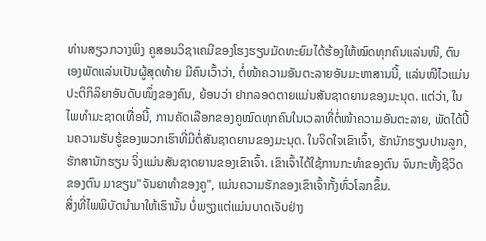ທ່ານສຽວກວາງພິງ ຄູສອນວິຊາເຄມີຂອງໂຮງຮຽນມັດທະຍົມໄດ້ຮ້ອງໃຫ້ໝົດທຸກຄົນແລ່ນໜີ, ຕົນເອງພັດແລ່ນເປັນຜູ້ສຸດທ້າຍ ມີຄົນເວົ້າວ່າ, ຕໍ່ໜ້າຄວາມອັນຕະລາຍອັນມະຫາສານນີ້, ແລ່ນໜີໄວແມ່ນປະຕິກິລິຍາອັນດັບໜຶ່ງຂອງຄົນ, ຍ້ອນວ່າ ຢາກລອດຕາຍແມ່ນສັນຊາດຍານຂອງມະນຸດ. ແຕ່ວ່າ, ໃນໄພທຳມະຊາດເທື່ອນີ້, ການຄັດເລືອກຂອງຄູໝົດທຸກຄົນໃນເວລາທີ່ຕໍ່ໜ້າຄວາມອັນຕະລາຍ, ພັດໄດ້ປີ້ນຄວາມຮັບຮູ້ຂອງພວກເຮົາທີ່ມີຕໍ່ສັນຊາດຍານຂອງມະນຸດ. ໃນຈິດໃຈເຂົາເຈົ້າ, ຮັກນັກຮຽນປານລູກ, ຮັກສານັກຮຽນ ຈິ່ງແມ່ນສັນຊາດຍານຂອງເຂົາເຈົ້າ. ເຂົາເຈົ້າໄດ້ໃຊ້ການກະທຳຂອງຕົນ ຈົນກະທັ້ງຊີວິດຂອງຕົນ ມາຂຽນ"ຈັນຍາທຳຂອງຄູ", ແມ່ນຄວາມຮັກຂອງເຂົາເຈົ້າກັ້ງທົ່ວໂລກຂຶ້ນ.
ສິ່ງທີ່ໄພພິບັດນຳມາໃຫ້ເຮົານັ້ນ ບໍ່ພຽງແຕ່ແມ່ນບາດເຈັບຢ່າງ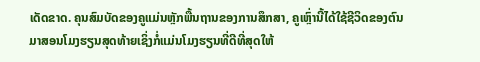ເດັດຂາດ. ຄຸນສົມບັດຂອງຄູແມ່ນຫຼັກພື້ນຖານຂອງການສຶກສາ, ຄູເຫຼົ່ານີ້ໄດ້ໃຊ້ຊີວິດຂອງຕົນມາສອນໂມງຮຽນສຸດທ້າຍເຊິ່ງກໍ່ແມ່ນໂມງຮຽນທີ່ດີທີ່ສຸດໃຫ້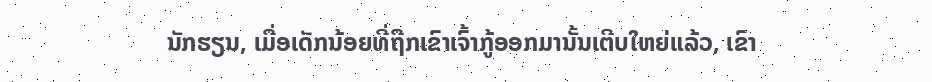ນັກຮຽນ, ເມື່ອເດັກນ້ອຍທີ່ຖືກເຂົາເຈົ້າກູ້ອອກມານັ້ນເຕີບໃຫຍ່ແລ້ວ, ເຂົາ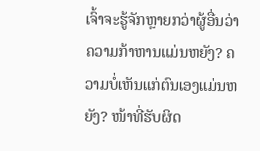ເຈົ້າຈະຮູ້ຈັກຫຼາຍກວ່າຜູ້ອື່ນວ່າ ຄວາມກ້າຫານແມ່ນຫຍັງ? ຄວາມບໍ່ເຫັນແກ່ຕົນເອງແມ່ນຫຍັງ? ໜ້າທີ່ຮັບຜິດ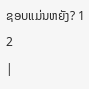ຊອບແມ່ນຫຍັງ? 1 2
|